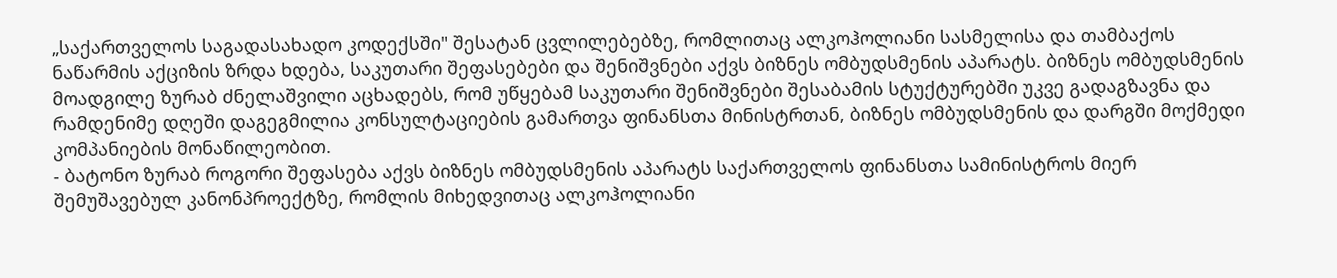„საქართველოს საგადასახადო კოდექსში" შესატან ცვლილებებზე, რომლითაც ალკოჰოლიანი სასმელისა და თამბაქოს ნაწარმის აქციზის ზრდა ხდება, საკუთარი შეფასებები და შენიშვნები აქვს ბიზნეს ომბუდსმენის აპარატს. ბიზნეს ომბუდსმენის მოადგილე ზურაბ ძნელაშვილი აცხადებს, რომ უწყებამ საკუთარი შენიშვნები შესაბამის სტუქტურებში უკვე გადაგზავნა და რამდენიმე დღეში დაგეგმილია კონსულტაციების გამართვა ფინანსთა მინისტრთან, ბიზნეს ომბუდსმენის და დარგში მოქმედი კომპანიების მონაწილეობით.
- ბატონო ზურაბ როგორი შეფასება აქვს ბიზნეს ომბუდსმენის აპარატს საქართველოს ფინანსთა სამინისტროს მიერ შემუშავებულ კანონპროექტზე, რომლის მიხედვითაც ალკოჰოლიანი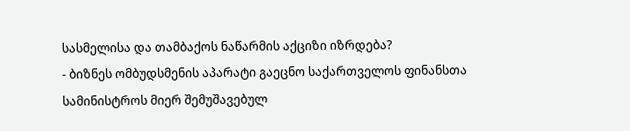სასმელისა და თამბაქოს ნაწარმის აქციზი იზრდება?
- ბიზნეს ომბუდსმენის აპარატი გაეცნო საქართველოს ფინანსთა სამინისტროს მიერ შემუშავებულ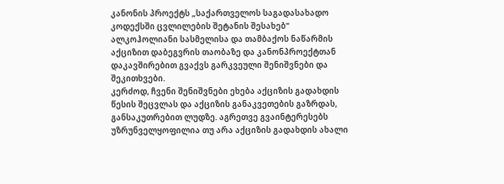კანონის პროექტს „საქართველოს საგადასახადო კოდექსში ცვლილების შეტანის შესახებ" ალკოჰოლიანი სასმელისა და თამბაქოს ნაწარმის აქციზით დაბეგვრის თაობაზე და კანონპროექტთან დაკავშირებით გვაქვს გარკვეული შენიშვნები და შეკითხვები.
კერძოდ, ჩვენი შენიშვნები ეხება აქციზის გადახდის წესის შეცვლას და აქციზის განაკვეთების გაზრდას, განსაკუთრებით ლუდზე. აგრეთვე გვაინტერესებს უზრუნველყოფილია თუ არა აქციზის გადახდის ახალი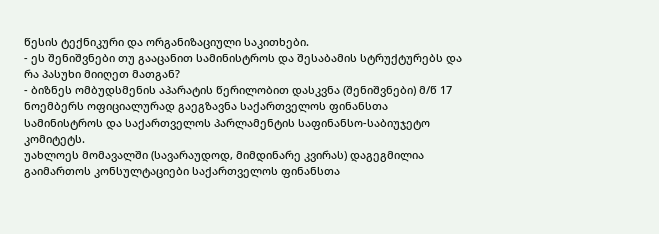წესის ტექნიკური და ორგანიზაციული საკითხები.
- ეს შენიშვნები თუ გააცანით სამინისტროს და შესაბამის სტრუქტურებს და რა პასუხი მიიღეთ მათგან?
- ბიზნეს ომბუდსმენის აპარატის წერილობით დასკვნა (შენიშვნები) მ/წ 17 ნოემბერს ოფიციალურად გაეგზავნა საქართველოს ფინანსთა სამინისტროს და საქართველოს პარლამენტის საფინანსო-საბიუჯეტო კომიტეტს.
უახლოეს მომავალში (სავარაუდოდ, მიმდინარე კვირას) დაგეგმილია გაიმართოს კონსულტაციები საქართველოს ფინანსთა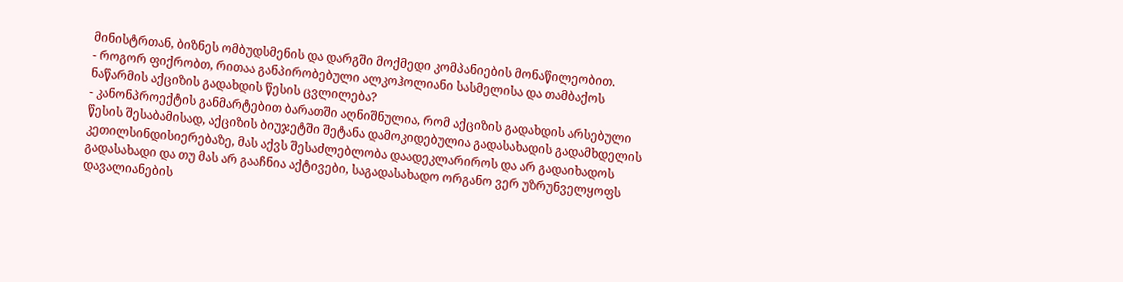მინისტრთან, ბიზნეს ომბუდსმენის და დარგში მოქმედი კომპანიების მონაწილეობით.
- როგორ ფიქრობთ, რითაა განპირობებული ალკოჰოლიანი სასმელისა და თამბაქოს ნაწარმის აქციზის გადახდის წესის ცვლილება?
- კანონპროექტის განმარტებით ბარათში აღნიშნულია, რომ აქციზის გადახდის არსებული წესის შესაბამისად, აქციზის ბიუჯეტში შეტანა დამოკიდებულია გადასახადის გადამხდელის კეთილსინდისიერებაზე, მას აქვს შესაძლებლობა დაადეკლარიროს და არ გადაიხადოს გადასახადი და თუ მას არ გააჩნია აქტივები, საგადასახადო ორგანო ვერ უზრუნველყოფს დავალიანების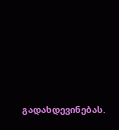გადახდევინებას.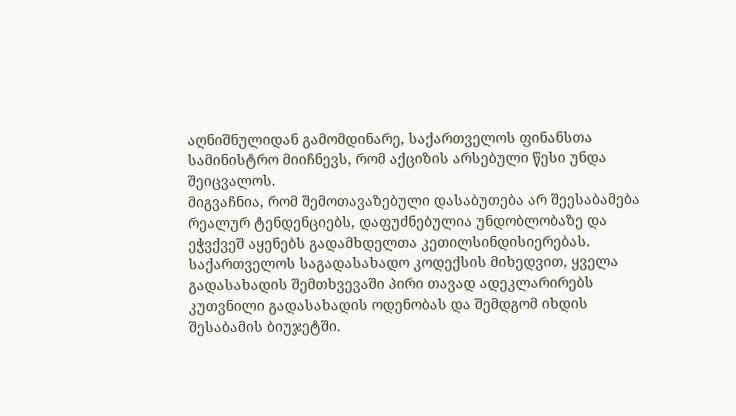აღნიშნულიდან გამომდინარე, საქართველოს ფინანსთა სამინისტრო მიიჩნევს, რომ აქციზის არსებული წესი უნდა შეიცვალოს.
მიგვაჩნია, რომ შემოთავაზებული დასაბუთება არ შეესაბამება რეალურ ტენდენციებს, დაფუძნებულია უნდობლობაზე და ეჭვქვეშ აყენებს გადამხდელთა კეთილსინდისიერებას. საქართველოს საგადასახადო კოდექსის მიხედვით, ყველა გადასახადის შემთხვევაში პირი თავად ადეკლარირებს კუთვნილი გადასახადის ოდენობას და შემდგომ იხდის შესაბამის ბიუჯეტში.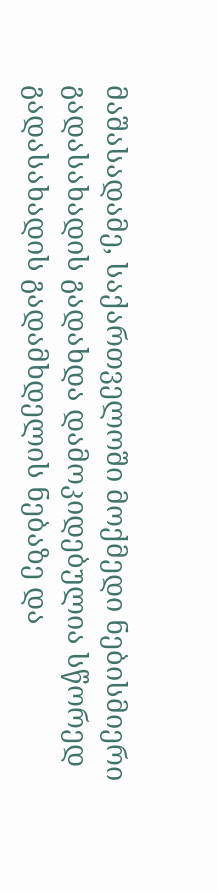მაშასადამე, საქართველოში მოქმედი ნებისმიერი გადასახადის გადახდა დამოკიდებულია სწორედ გადასახადის გადამხდელის ნებაზე და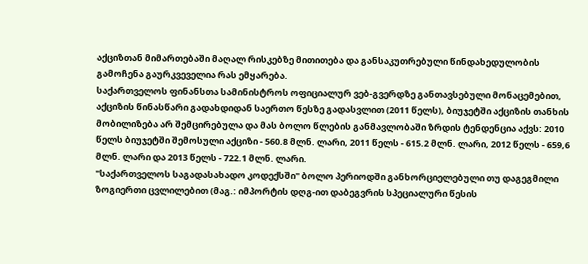აქციზთან მიმართებაში მაღალ რისკებზე მითითება და განსაკუთრებული წინდახედულობის გამოჩენა გაურკვეველია რას ემყარება.
საქართველოს ფინანსთა სამინისტროს ოფიციალურ ვებ-გვერდზე განთავსებული მონაცემებით, აქციზის წინასწარი გადახდიდან საერთო წესზე გადასვლით (2011 წელს), ბიუჯეტში აქციზის თანხის მობილიზება არ შემცირებულა და მას ბოლო წლების განმავლობაში ზრდის ტენდენცია აქვს: 2010 წელს ბიუჯეტში შემოსული აქციზი - 560.8 მლნ. ლარი, 2011 წელს - 615.2 მლნ. ლარი, 2012 წელს - 659,6 მლნ. ლარი და 2013 წელს - 722.1 მლნ. ლარი.
"საქართველოს საგადასახადო კოდექსში" ბოლო პერიოდში განხორციელებული თუ დაგეგმილი ზოგიერთი ცვლილებით (მაგ.: იმპორტის დღგ-ით დაბეგვრის სპეციალური წესის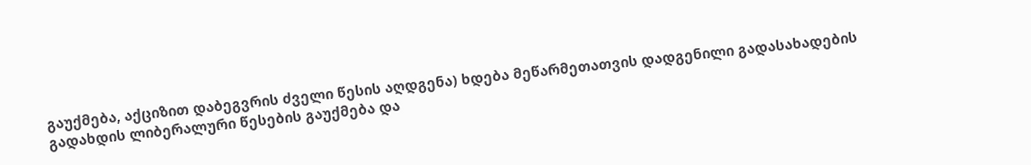გაუქმება, აქციზით დაბეგვრის ძველი წესის აღდგენა) ხდება მეწარმეთათვის დადგენილი გადასახადების გადახდის ლიბერალური წესების გაუქმება და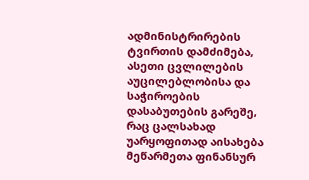ადმინისტრირების ტვირთის დამძიმება, ასეთი ცვლილების აუცილებლობისა და საჭიროების დასაბუთების გარეშე, რაც ცალსახად უარყოფითად აისახება მეწარმეთა ფინანსურ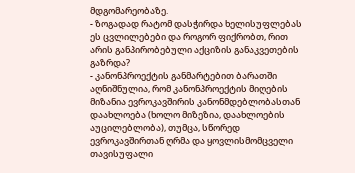მდგომარეობაზე.
- ზოგადად რატომ დასჭირდა ხელისუფლებას ეს ცვლილებები და როგორ ფიქრობთ, რით არის განპირობებული აქციზის განაკვეთების გაზრდა?
- კანონპროექტის განმარტებით ბარათში აღნიშნულია, რომ კანონპროექტის მიღების მიზანია ევროკავშირის კანონმდებლობასთან დაახლოება (ხოლო მიზეზია, დაახლოების აუცილებლობა), თუმცა, სწორედ ევროკავშირთან ღრმა და ყოვლისმომცველი თავისუფალი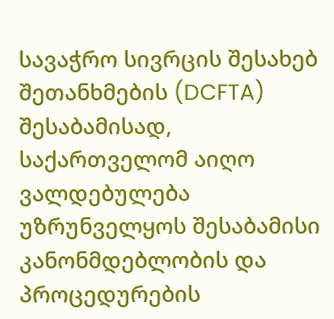სავაჭრო სივრცის შესახებ შეთანხმების (DCFTA) შესაბამისად, საქართველომ აიღო ვალდებულება უზრუნველყოს შესაბამისი კანონმდებლობის და პროცედურების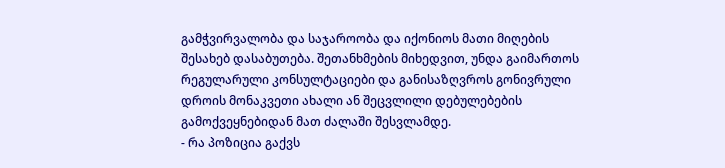გამჭვირვალობა და საჯაროობა და იქონიოს მათი მიღების შესახებ დასაბუთება. შეთანხმების მიხედვით, უნდა გაიმართოს რეგულარული კონსულტაციები და განისაზღვროს გონივრული დროის მონაკვეთი ახალი ან შეცვლილი დებულებების გამოქვეყნებიდან მათ ძალაში შესვლამდე.
- რა პოზიცია გაქვს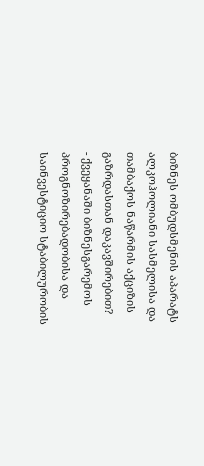ბიზნეს ომბუდსმენის აპარატს ალკოჰოლიანი სასმელისა და თამბაქოს ნაწარმის აქციზის გაზრდასთან დაკავშირებით?
- ქვეყანაში ბიზნესგარემოს პროგნოზირებადობისა და საინვესტიციო სტაბილურობის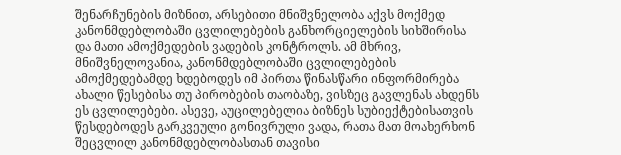შენარჩუნების მიზნით, არსებითი მნიშვნელობა აქვს მოქმედ კანონმდებლობაში ცვლილებების განხორციელების სიხშირისა და მათი ამოქმედების ვადების კონტროლს. ამ მხრივ, მნიშვნელოვანია, კანონმდებლობაში ცვლილებების ამოქმედებამდე ხდებოდეს იმ პირთა წინასწარი ინფორმირება ახალი წესებისა თუ პირობების თაობაზე, ვისზეც გავლენას ახდენს ეს ცვლილებები. ასევე, აუცილებელია ბიზნეს სუბიექტებისათვის წესდებოდეს გარკვეული გონივრული ვადა, რათა მათ მოახერხონ შეცვლილ კანონმდებლობასთან თავისი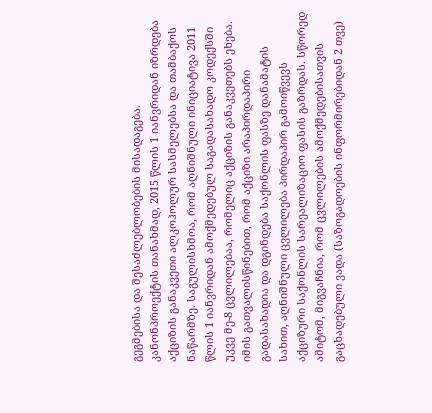გეგმებისა და შესაძლებლობების მისადაგება.
კანონპროექტის თანახმად, 2015 წლის 1 იანვრიდან იზრდება აქციზის განაკვეთი ალკოჰოლურ სასმელებსა და თამბაქოს ნაწარმზე. საგულისხმოა, რომ აღნიშნული ინიციატივა 2011 წლის 1 იანვრიდან ამოქმედებულ საგადასახადო კოდექსში უკვე მე-8 ცვლილებაა, რომელიც აქციზის განაკვეთებს ეხება. იმის გათვალისწინებით, რომ აქციზი არაპირდაპირი გადასახადია და დგინდება საქონლის ფასზე დანამატის სახით, აღნიშნული ცვლილება პირდაპირ გამოიწვევს აქციზური საქონლის სარეალიზაციო ფასის გაზრდას. სწორედ ამიტომ, მიგვაჩნია, რომ ცვლილების ამოქმედებისათვის გაცხადებული ვადა (საზოგადოების ინფორმირებიდან 2 თვე)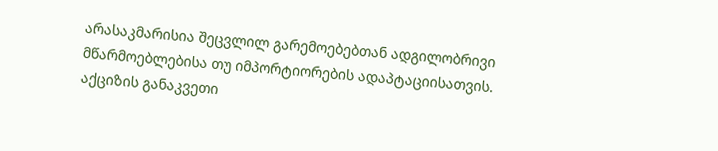არასაკმარისია შეცვლილ გარემოებებთან ადგილობრივი მწარმოებლებისა თუ იმპორტიორების ადაპტაციისათვის.
აქციზის განაკვეთი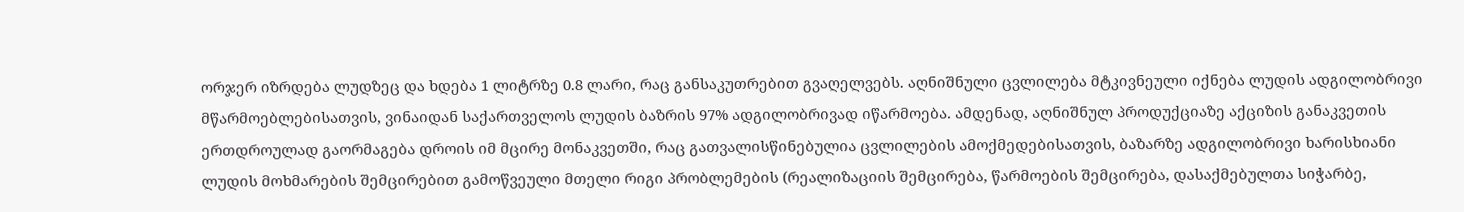ორჯერ იზრდება ლუდზეც და ხდება 1 ლიტრზე 0.8 ლარი, რაც განსაკუთრებით გვაღელვებს. აღნიშნული ცვლილება მტკივნეული იქნება ლუდის ადგილობრივი მწარმოებლებისათვის, ვინაიდან საქართველოს ლუდის ბაზრის 97% ადგილობრივად იწარმოება. ამდენად, აღნიშნულ პროდუქციაზე აქციზის განაკვეთის ერთდროულად გაორმაგება დროის იმ მცირე მონაკვეთში, რაც გათვალისწინებულია ცვლილების ამოქმედებისათვის, ბაზარზე ადგილობრივი ხარისხიანი ლუდის მოხმარების შემცირებით გამოწვეული მთელი რიგი პრობლემების (რეალიზაციის შემცირება, წარმოების შემცირება, დასაქმებულთა სიჭარბე,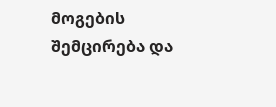მოგების შემცირება და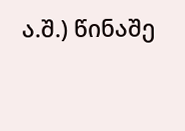ა.შ.) წინაშე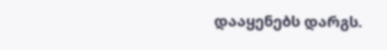დააყენებს დარგს.